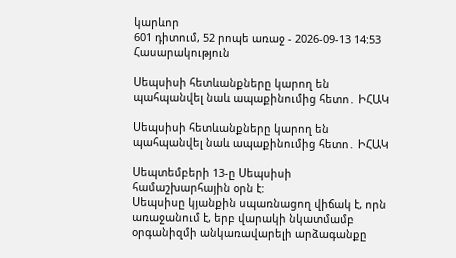կարևոր
601 դիտում, 52 րոպե առաջ - 2026-09-13 14:53
Հասարակություն

Սեպսիսի հետևանքները կարող են պահպանվել նաև ապաքինումից հետո․ ԻՀԱԿ

Սեպսիսի հետևանքները կարող են պահպանվել նաև ապաքինումից հետո․ ԻՀԱԿ

Սեպտեմբերի 13-ը Սեպսիսի համաշխարհային օրն է:
Սեպսիսը կյանքին սպառնացող վիճակ է, որն առաջանում է, երբ վարակի նկատմամբ օրգանիզմի անկառավարելի արձագանքը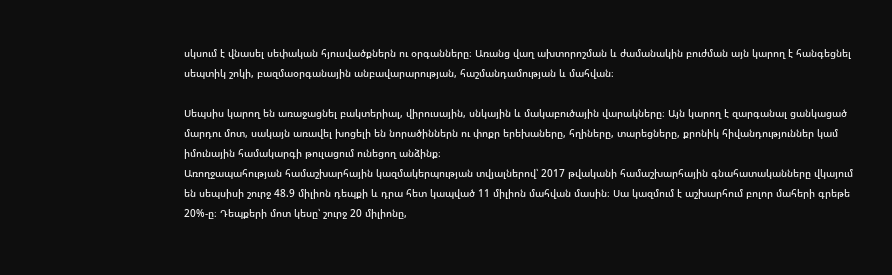սկսում է վնասել սեփական հյուսվածքներն ու օրգանները։ Առանց վաղ ախտորոշման և ժամանակին բուժման այն կարող է հանգեցնել սեպտիկ շոկի, բազմաօրգանային անբավարարության, հաշմանդամության և մահվան։

Սեպսիս կարող են առաջացնել բակտերիալ, վիրուսային, սնկային և մակաբուծային վարակները։ Այն կարող է զարգանալ ցանկացած մարդու մոտ, սակայն առավել խոցելի են նորածիններն ու փոքր երեխաները, հղիները, տարեցները, քրոնիկ հիվանդություններ կամ իմունային համակարգի թուլացում ունեցող անձինք։
Առողջապահության համաշխարհային կազմակերպության տվյալներով՝ 2017 թվականի համաշխարհային գնահատականները վկայում են սեպսիսի շուրջ 48.9 միլիոն դեպքի և դրա հետ կապված 11 միլիոն մահվան մասին։ Սա կազմում է աշխարհում բոլոր մահերի գրեթե 20%-ը։ Դեպքերի մոտ կեսը՝ շուրջ 20 միլիոնը,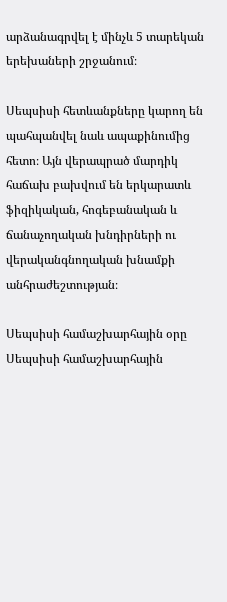արձանագրվել է մինչև 5 տարեկան երեխաների շրջանում։

Սեպսիսի հետևանքները կարող են պահպանվել նաև ապաքինումից հետո։ Այն վերապրած մարդիկ հաճախ բախվում են երկարատև ֆիզիկական, հոգեբանական և ճանաչողական խնդիրների ու վերականգնողական խնամքի անհրաժեշտության։

Սեպսիսի համաշխարհային օրը Սեպսիսի համաշխարհային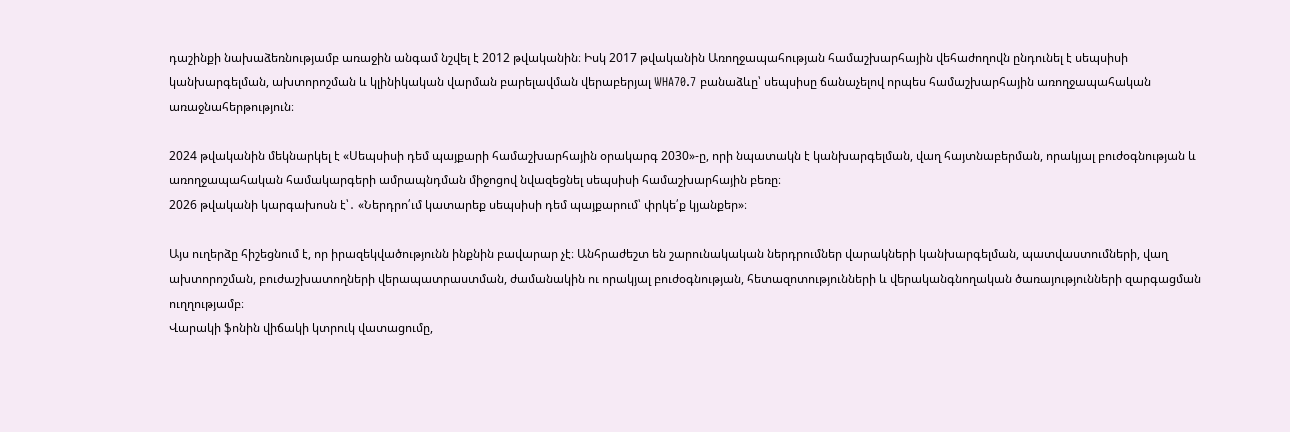դաշինքի նախաձեռնությամբ առաջին անգամ նշվել է 2012 թվականին։ Իսկ 2017 թվականին Առողջապահության համաշխարհային վեհաժողովն ընդունել է սեպսիսի կանխարգելման, ախտորոշման և կլինիկական վարման բարելավման վերաբերյալ WHA70.7 բանաձևը՝ սեպսիսը ճանաչելով որպես համաշխարհային առողջապահական առաջնահերթություն։

2024 թվականին մեկնարկել է «Սեպսիսի դեմ պայքարի համաշխարհային օրակարգ 2030»-ը, որի նպատակն է կանխարգելման, վաղ հայտնաբերման, որակյալ բուժօգնության և առողջապահական համակարգերի ամրապնդման միջոցով նվազեցնել սեպսիսի համաշխարհային բեռը։
2026 թվականի կարգախոսն է՝․ «Ներդրո՛ւմ կատարեք սեպսիսի դեմ պայքարում՝ փրկե՛ք կյանքեր»։

Այս ուղերձը հիշեցնում է, որ իրազեկվածությունն ինքնին բավարար չէ։ Անհրաժեշտ են շարունակական ներդրումներ վարակների կանխարգելման, պատվաստումների, վաղ ախտորոշման, բուժաշխատողների վերապատրաստման, ժամանակին ու որակյալ բուժօգնության, հետազոտությունների և վերականգնողական ծառայությունների զարգացման ուղղությամբ։
Վարակի ֆոնին վիճակի կտրուկ վատացումը,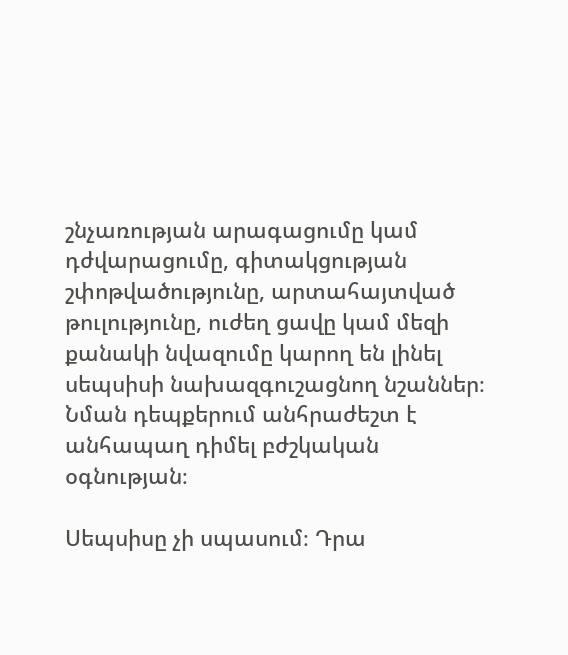շնչառության արագացումը կամ դժվարացումը, գիտակցության շփոթվածությունը, արտահայտված թուլությունը, ուժեղ ցավը կամ մեզի քանակի նվազումը կարող են լինել սեպսիսի նախազգուշացնող նշաններ։ Նման դեպքերում անհրաժեշտ է անհապաղ դիմել բժշկական օգնության։

Սեպսիսը չի սպասում։ Դրա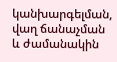կանխարգելման, վաղ ճանաչման և ժամանակին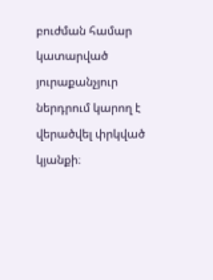բուժման համար կատարված յուրաքանչյուր ներդրում կարող է վերածվել փրկված կյանքի։